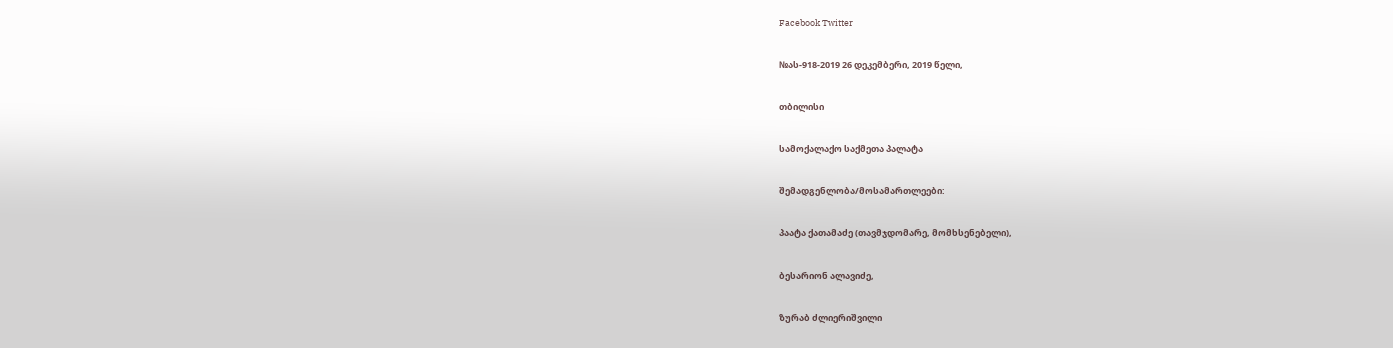Facebook Twitter

№ას-918-2019 26 დეკემბერი, 2019 წელი,

თბილისი

სამოქალაქო საქმეთა პალატა

შემადგენლობა/მოსამართლეები:

პაატა ქათამაძე (თავმჯდომარე, მომხსენებელი),

ბესარიონ ალავიძე,

ზურაბ ძლიერიშვილი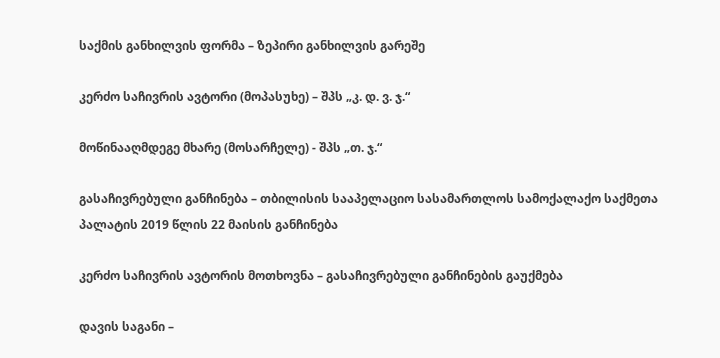საქმის განხილვის ფორმა – ზეპირი განხილვის გარეშე

კერძო საჩივრის ავტორი (მოპასუხე) – შპს „კ. დ. ვ. ჯ.“

მოწინააღმდეგე მხარე (მოსარჩელე) - შპს „თ. ჯ.“

გასაჩივრებული განჩინება – თბილისის სააპელაციო სასამართლოს სამოქალაქო საქმეთა პალატის 2019 წლის 22 მაისის განჩინება

კერძო საჩივრის ავტორის მოთხოვნა – გასაჩივრებული განჩინების გაუქმება

დავის საგანი –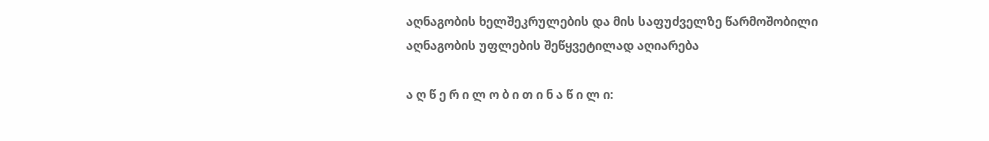აღნაგობის ხელშეკრულების და მის საფუძველზე წარმოშობილი აღნაგობის უფლების შეწყვეტილად აღიარება

ა ღ წ ე რ ი ლ ო ბ ი თ ი ნ ა წ ი ლ ი: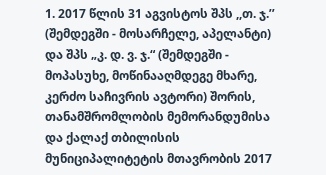1. 2017 წლის 31 აგვისტოს შპს ,,თ. ჯ.’’ (შემდეგში - მოსარჩელე, აპელანტი) და შპს „კ. დ. ვ. ჯ.“ (შემდეგში - მოპასუხე, მოწინააღმდეგე მხარე, კერძო საჩივრის ავტორი) შორის, თანამშრომლობის მემორანდუმისა და ქალაქ თბილისის მუნიციპალიტეტის მთავრობის 2017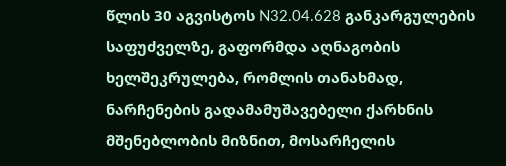წლის 30 აგვისტოს N32.04.628 განკარგულების საფუძველზე, გაფორმდა აღნაგობის ხელშეკრულება, რომლის თანახმად, ნარჩენების გადამამუშავებელი ქარხნის მშენებლობის მიზნით, მოსარჩელის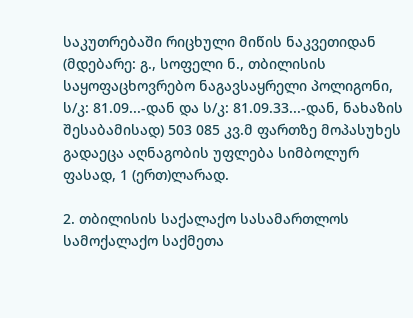საკუთრებაში რიცხული მიწის ნაკვეთიდან (მდებარე: გ., სოფელი ნ., თბილისის საყოფაცხოვრებო ნაგავსაყრელი პოლიგონი, ს/კ: 81.09...-დან და ს/კ: 81.09.33...-დან, ნახაზის შესაბამისად) 503 085 კვ.მ ფართზე მოპასუხეს გადაეცა აღნაგობის უფლება სიმბოლურ ფასად, 1 (ერთ)ლარად.

2. თბილისის საქალაქო სასამართლოს სამოქალაქო საქმეთა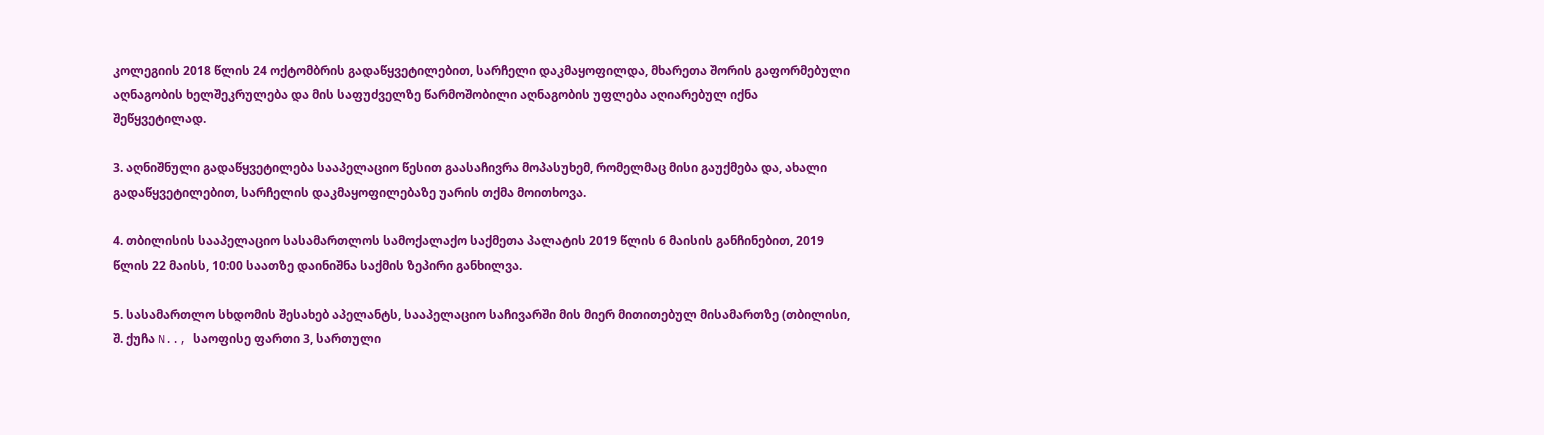კოლეგიის 2018 წლის 24 ოქტომბრის გადაწყვეტილებით, სარჩელი დაკმაყოფილდა, მხარეთა შორის გაფორმებული აღნაგობის ხელშეკრულება და მის საფუძველზე წარმოშობილი აღნაგობის უფლება აღიარებულ იქნა შეწყვეტილად.

3. აღნიშნული გადაწყვეტილება სააპელაციო წესით გაასაჩივრა მოპასუხემ, რომელმაც მისი გაუქმება და, ახალი გადაწყვეტილებით, სარჩელის დაკმაყოფილებაზე უარის თქმა მოითხოვა.

4. თბილისის სააპელაციო სასამართლოს სამოქალაქო საქმეთა პალატის 2019 წლის 6 მაისის განჩინებით, 2019 წლის 22 მაისს, 10:00 საათზე დაინიშნა საქმის ზეპირი განხილვა.

5. სასამართლო სხდომის შესახებ აპელანტს, სააპელაციო საჩივარში მის მიერ მითითებულ მისამართზე (თბილისი, შ. ქუჩა N.., საოფისე ფართი 3, სართული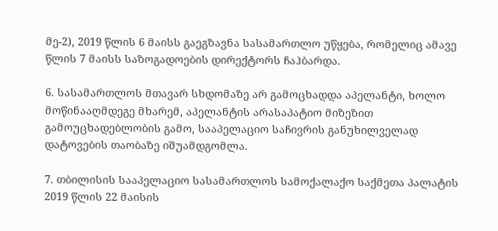მე-2), 2019 წლის 6 მაისს გაეგზავნა სასამართლო უწყება, რომელიც ამავე წლის 7 მაისს საზოგადოების დირექტორს ჩაჰბარდა.

6. სასამართლოს მთავარ სხდომაზე არ გამოცხადდა აპელანტი, ხოლო მოწინააღმდეგე მხარემ, აპელანტის არასაპატიო მიზეზით გამოუცხადებლობის გამო, სააპელაციო საჩივრის განუხილველად დატოვების თაობაზე იშუამდგომლა.

7. თბილისის სააპელაციო სასამართლოს სამოქალაქო საქმეთა პალატის 2019 წლის 22 მაისის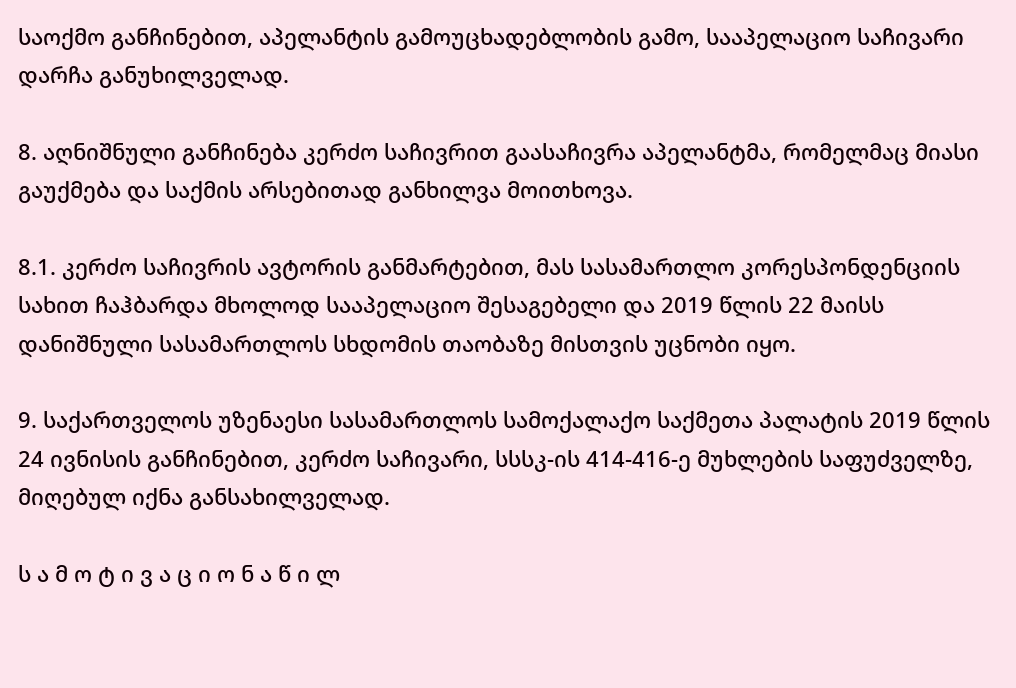საოქმო განჩინებით, აპელანტის გამოუცხადებლობის გამო, სააპელაციო საჩივარი დარჩა განუხილველად.

8. აღნიშნული განჩინება კერძო საჩივრით გაასაჩივრა აპელანტმა, რომელმაც მიასი გაუქმება და საქმის არსებითად განხილვა მოითხოვა.

8.1. კერძო საჩივრის ავტორის განმარტებით, მას სასამართლო კორესპონდენციის სახით ჩაჰბარდა მხოლოდ სააპელაციო შესაგებელი და 2019 წლის 22 მაისს დანიშნული სასამართლოს სხდომის თაობაზე მისთვის უცნობი იყო.

9. საქართველოს უზენაესი სასამართლოს სამოქალაქო საქმეთა პალატის 2019 წლის 24 ივნისის განჩინებით, კერძო საჩივარი, სსსკ-ის 414-416-ე მუხლების საფუძველზე, მიღებულ იქნა განსახილველად.

ს ა მ ო ტ ი ვ ა ც ი ო ნ ა წ ი ლ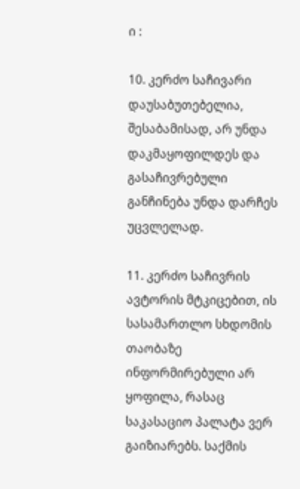ი :

10. კერძო საჩივარი დაუსაბუთებელია, შესაბამისად, არ უნდა დაკმაყოფილდეს და გასაჩივრებული განჩინება უნდა დარჩეს უცვლელად.

11. კერძო საჩივრის ავტორის მტკიცებით, ის სასამართლო სხდომის თაობაზე ინფორმირებული არ ყოფილა, რასაც საკასაციო პალატა ვერ გაიზიარებს. საქმის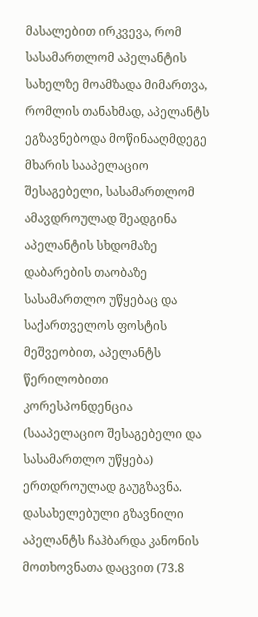მასალებით ირკვევა, რომ სასამართლომ აპელანტის სახელზე მოამზადა მიმართვა, რომლის თანახმად, აპელანტს ეგზავნებოდა მოწინააღმდეგე მხარის სააპელაციო შესაგებელი, სასამართლომ ამავდროულად შეადგინა აპელანტის სხდომაზე დაბარების თაობაზე სასამართლო უწყებაც და საქართველოს ფოსტის მეშვეობით, აპელანტს წერილობითი კორესპონდენცია (სააპელაციო შესაგებელი და სასამართლო უწყება) ერთდროულად გაუგზავნა. დასახელებული გზავნილი აპელანტს ჩაჰბარდა კანონის მოთხოვნათა დაცვით (73.8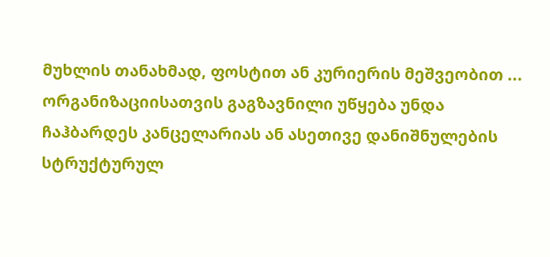მუხლის თანახმად, ფოსტით ან კურიერის მეშვეობით ... ორგანიზაციისათვის გაგზავნილი უწყება უნდა ჩაჰბარდეს კანცელარიას ან ასეთივე დანიშნულების სტრუქტურულ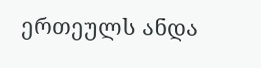ერთეულს ანდა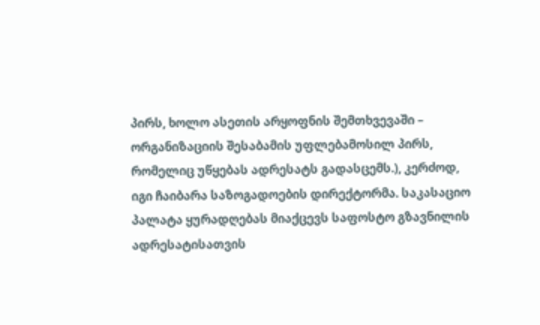პირს, ხოლო ასეთის არყოფნის შემთხვევაში – ორგანიზაციის შესაბამის უფლებამოსილ პირს, რომელიც უწყებას ადრესატს გადასცემს.), კერძოდ, იგი ჩაიბარა საზოგადოების დირექტორმა. საკასაციო პალატა ყურადღებას მიაქცევს საფოსტო გზავნილის ადრესატისათვის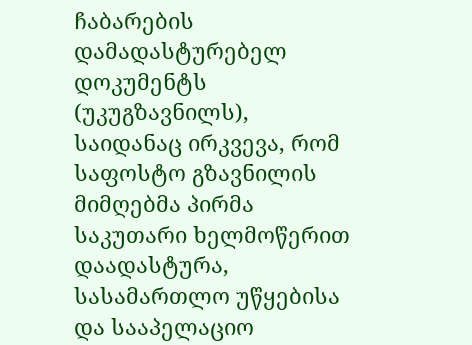ჩაბარების დამადასტურებელ დოკუმენტს (უკუგზავნილს), საიდანაც ირკვევა, რომ საფოსტო გზავნილის მიმღებმა პირმა საკუთარი ხელმოწერით დაადასტურა, სასამართლო უწყებისა და სააპელაციო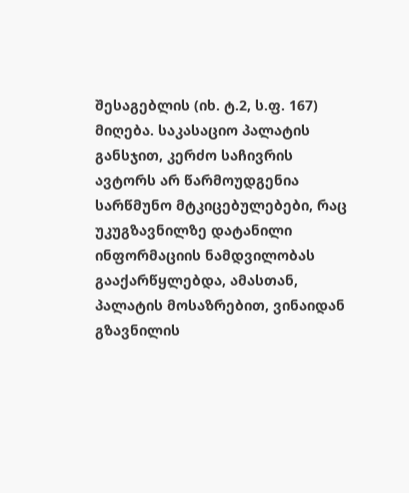შესაგებლის (იხ. ტ.2, ს.ფ. 167) მიღება. საკასაციო პალატის განსჯით, კერძო საჩივრის ავტორს არ წარმოუდგენია სარწმუნო მტკიცებულებები, რაც უკუგზავნილზე დატანილი ინფორმაციის ნამდვილობას გააქარწყლებდა, ამასთან, პალატის მოსაზრებით, ვინაიდან გზავნილის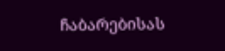ჩაბარებისას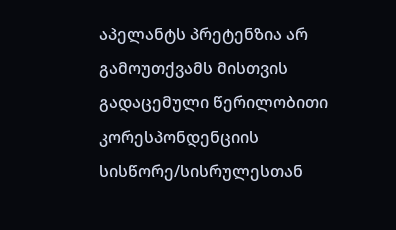აპელანტს პრეტენზია არ გამოუთქვამს მისთვის გადაცემული წერილობითი კორესპონდენციის სისწორე/სისრულესთან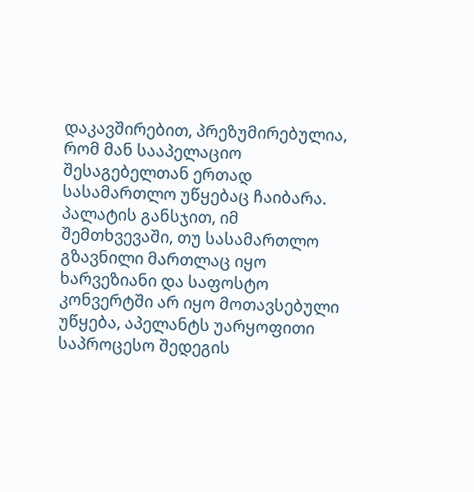დაკავშირებით, პრეზუმირებულია, რომ მან სააპელაციო შესაგებელთან ერთად სასამართლო უწყებაც ჩაიბარა. პალატის განსჯით, იმ შემთხვევაში, თუ სასამართლო გზავნილი მართლაც იყო ხარვეზიანი და საფოსტო კონვერტში არ იყო მოთავსებული უწყება, აპელანტს უარყოფითი საპროცესო შედეგის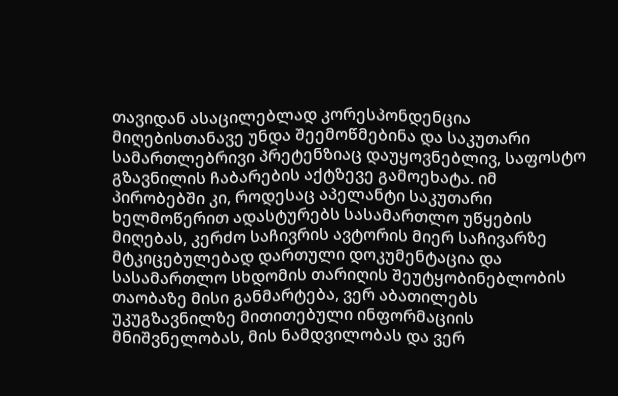თავიდან ასაცილებლად კორესპონდენცია მიღებისთანავე უნდა შეემოწმებინა და საკუთარი სამართლებრივი პრეტენზიაც დაუყოვნებლივ, საფოსტო გზავნილის ჩაბარების აქტზევე გამოეხატა. იმ პირობებში კი, როდესაც აპელანტი საკუთარი ხელმოწერით ადასტურებს სასამართლო უწყების მიღებას, კერძო საჩივრის ავტორის მიერ საჩივარზე მტკიცებულებად დართული დოკუმენტაცია და სასამართლო სხდომის თარიღის შეუტყობინებლობის თაობაზე მისი განმარტება, ვერ აბათილებს უკუგზავნილზე მითითებული ინფორმაციის მნიშვნელობას, მის ნამდვილობას და ვერ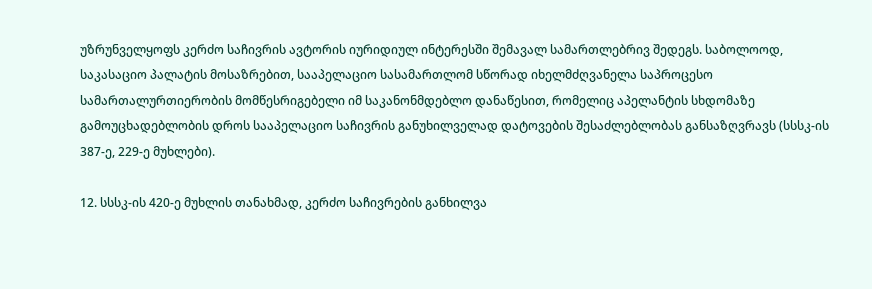უზრუნველყოფს კერძო საჩივრის ავტორის იურიდიულ ინტერესში შემავალ სამართლებრივ შედეგს. საბოლოოდ, საკასაციო პალატის მოსაზრებით, სააპელაციო სასამართლომ სწორად იხელმძღვანელა საპროცესო სამართალურთიერობის მომწესრიგებელი იმ საკანონმდებლო დანაწესით, რომელიც აპელანტის სხდომაზე გამოუცხადებლობის დროს სააპელაციო საჩივრის განუხილველად დატოვების შესაძლებლობას განსაზღვრავს (სსსკ-ის 387-ე, 229-ე მუხლები).

12. სსსკ-ის 420-ე მუხლის თანახმად, კერძო საჩივრების განხილვა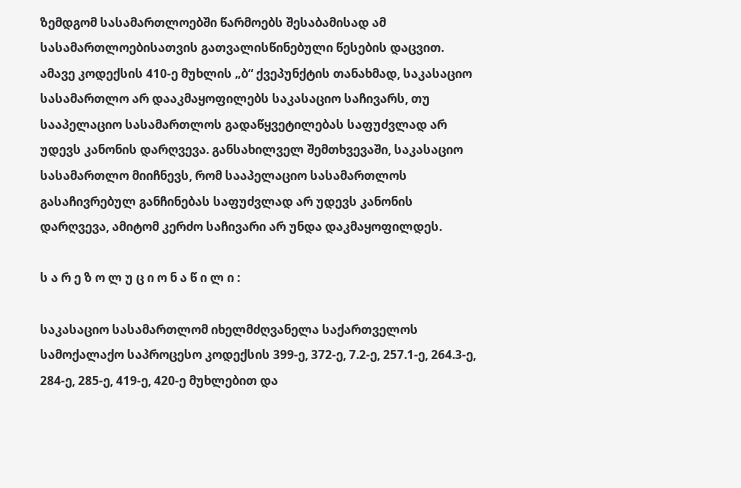ზემდგომ სასამართლოებში წარმოებს შესაბამისად ამ სასამართლოებისათვის გათვალისწინებული წესების დაცვით. ამავე კოდექსის 410-ე მუხლის „ბ“ ქვეპუნქტის თანახმად, საკასაციო სასამართლო არ დააკმაყოფილებს საკასაციო საჩივარს, თუ სააპელაციო სასამართლოს გადაწყვეტილებას საფუძვლად არ უდევს კანონის დარღვევა. განსახილველ შემთხვევაში, საკასაციო სასამართლო მიიჩნევს, რომ სააპელაციო სასამართლოს გასაჩივრებულ განჩინებას საფუძვლად არ უდევს კანონის დარღვევა, ამიტომ კერძო საჩივარი არ უნდა დაკმაყოფილდეს.

ს ა რ ე ზ ო ლ უ ც ი ო ნ ა წ ი ლ ი :

საკასაციო სასამართლომ იხელმძღვანელა საქართველოს სამოქალაქო საპროცესო კოდექსის 399-ე, 372-ე, 7.2-ე, 257.1-ე, 264.3-ე, 284-ე, 285-ე, 419-ე, 420-ე მუხლებით და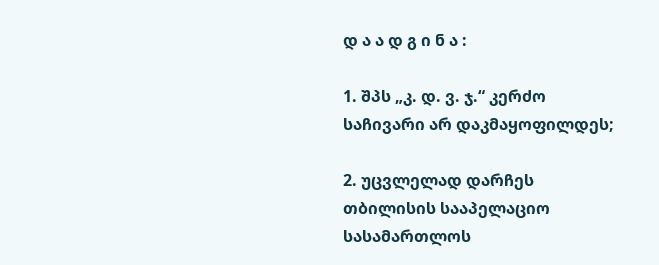დ ა ა დ გ ი ნ ა :

1. შპს „კ. დ. ვ. ჯ.“ კერძო საჩივარი არ დაკმაყოფილდეს;

2. უცვლელად დარჩეს თბილისის სააპელაციო სასამართლოს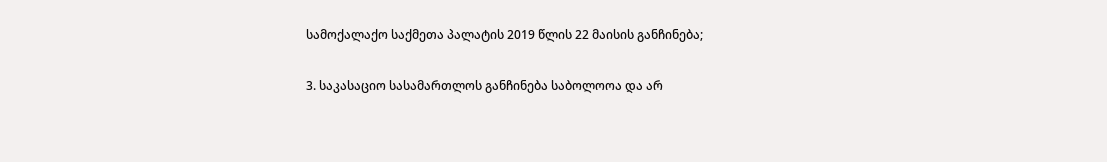სამოქალაქო საქმეთა პალატის 2019 წლის 22 მაისის განჩინება;

3. საკასაციო სასამართლოს განჩინება საბოლოოა და არ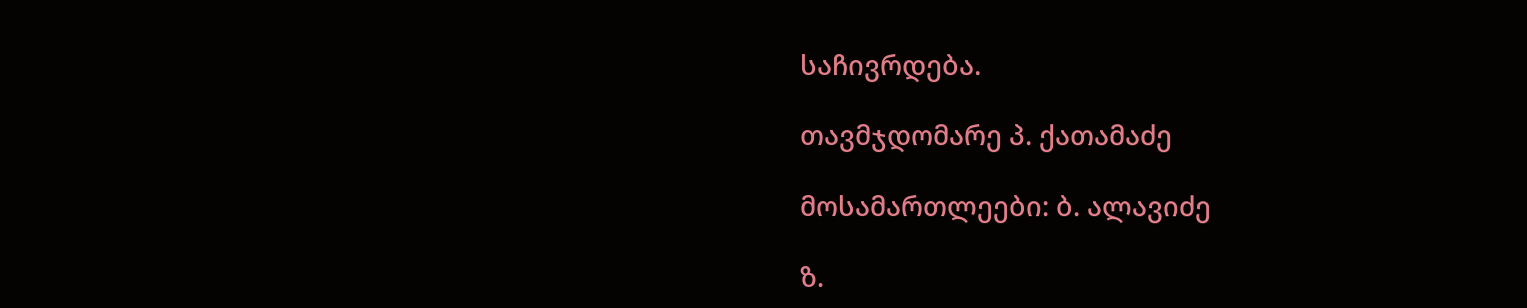საჩივრდება.

თავმჯდომარე პ. ქათამაძე

მოსამართლეები: ბ. ალავიძე

ზ.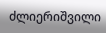ძლიერიშვილი